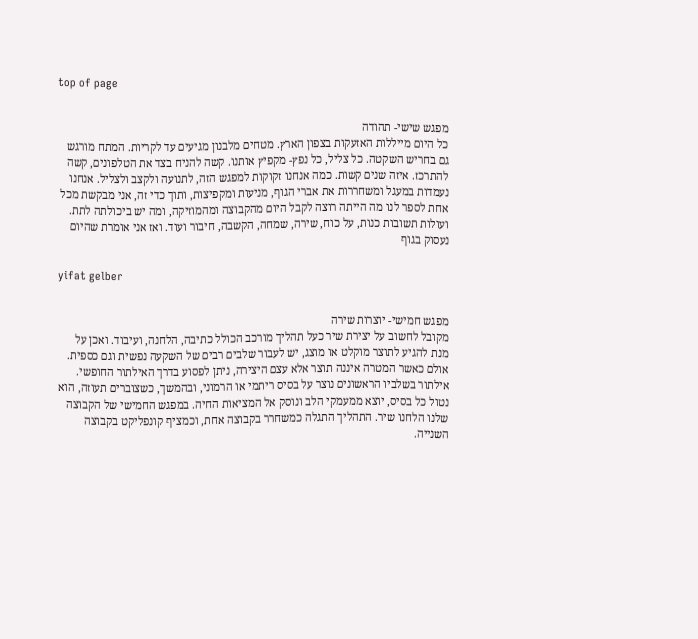top of page


מפגש שישי- תהודה
כל היום מייללות האזעקות בצפון הארץ. מטחים מלבנון מגיעים עד לקריות. המתח מורגש גם בחריש השקטה. כל צליל, כל נפץ- מקפיץ אותנו. קשה להניח בצד את הטלפונים, קשה להתרכז. איזה שנים קשות. כמה אנחנו זקוקות למפגש הזה, לתנועה ולקצב ולצליל. אנחנו נעמדות במעגל ומשחררות את אברי הגוף, מניעות ומקפיצות, ותוך כדי זה, אני מבקשת מכל אחת לספר לנו מה הייתה רוצה לקבל היום מהקבוצה ומהמוזיקה, ומה יש ביכולתה לתת. ועולות תשובות כנות, על כוח, שירה, שמחה, הקשבה, חיבור ועוד. ואז אני אומרת שהיום נעסוק בגוף

yifat gelber


מפגש חמישי- יוצרות שירה
מקובל לחשוב על יצירת שיר כעל תהליך מורכב הכולל כתיבה, הלחנה, ועיבוד. ואכן על מנת להגיע לתוצר מוקלט או מוצג, יש לעבור שלבים רבים של השקעה נפשית וגם כספית. אולם כאשר המטרה איננה תוצר אלא עצם היצירה, ניתן לפסוע בדרך האילתור החופשי. אילתור בשלביו הראשונים נוצר על בסיס ריתמי או הרמוני, ובהמשך, כשצוברים תעוזה, הוא נטול כל בסיס, יוצא ממעמקי הלב ונוסק אל המציאות החיה. במפגש החמישי של הקבוצה שלנו הלחנו שיר. התהליך התגלה כמשחרר בקבוצה אחת, וכמציף קונפליקט בקבוצה השנייה.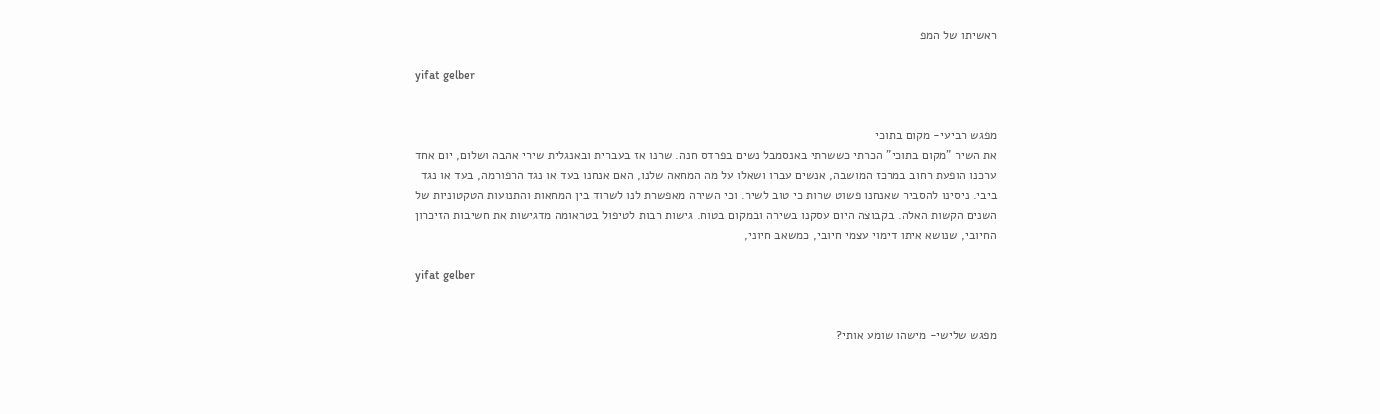ראשיתו של המפ

yifat gelber


מפגש רביעי- מקום בתוכי
את השיר "מקום בתוכי" הכרתי כששרתי באנסמבל נשים בפרדס חנה. שרנו אז בעברית ובאנגלית שירי אהבה ושלום, יום אחד ערכנו הופעת רחוב במרכז המושבה, אנשים עברו ושאלו על מה המחאה שלנו, האם אנחנו בעד או נגד הרפורמה, בעד או נגד ביבי. ניסינו להסביר שאנחנו פשוט שרות כי טוב לשיר. וכי השירה מאפשרת לנו לשרוד בין המחאות והתנועות הטקטוניות של השנים הקשות האלה. בקבוצה היום עסקנו בשירה ובמקום בטוח. גישות רבות לטיפול בטראומה מדגישות את חשיבות הזיכרון החיובי, שנושא איתו דימוי עצמי חיובי, כמשאב חיוני,

yifat gelber


מפגש שלישי- מישהו שומע אותי?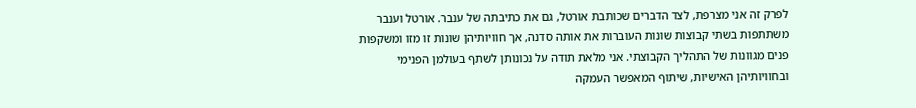לפרק זה אני מצרפת, לצד הדברים שכותבת אורטל, גם את כתיבתה של ענבר. אורטל וענבר משתתפות בשתי קבוצות שונות העוברות את אותה סדנה, אך חוויותיהן שונות זו מזו ומשקפות פנים מגוונות של התהליך הקבוצתי. אני מלאת תודה על נכונותן לשתף בעולמן הפנימי ובחוויותיהן האישיות, שיתוף המאפשר העמקה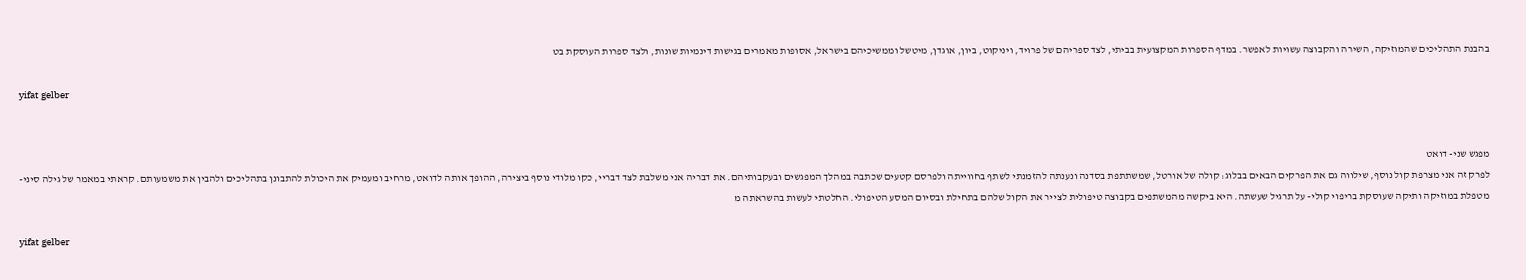בהבנת התהליכים שהמוזיקה, השירה והקבוצה עשויות לאפשר. במדף הספרות המקצועית בביתי, לצד ספריהם של פרויד, ויניקוט, ביון, אוגדן, מיטשל וממשיכיהם בישראל, אסופות מאמרים בגישות דינמיות שונות, ולצד ספרות העוסקת בט

yifat gelber


מפגש שני- דואט
לפרק זה אני מצרפת קול נוסף, שילווה גם את הפרקים הבאים בבלוג: קולה של אורטל, שמשתתפת בסדנה ונענתה להזמנתי לשתף בחווייתה ולפרסם קטעים שכתבה במהלך המפגשים ובעקבותיהם. את דבריה אני משלבת לצד דבריי, כקו מלודי נוסף ביצירה, ההופך אותה לדואט, מרחיב ומעמיק את היכולת להתבונן בתהליכים ולהבין את משמעותם. קראתי במאמר של גילה סיני- מטפלת במוזיקה ותיקה שעוסקת בריפוי קולי- על תרגיל שעשתה. היא ביקשה מהמשתפים בקבוצה טיפולית לצייר את הקול שלהם בתחילת ובסיום המסע הטיפולי. החלטתי לעשות בהשראתה מ

yifat gelber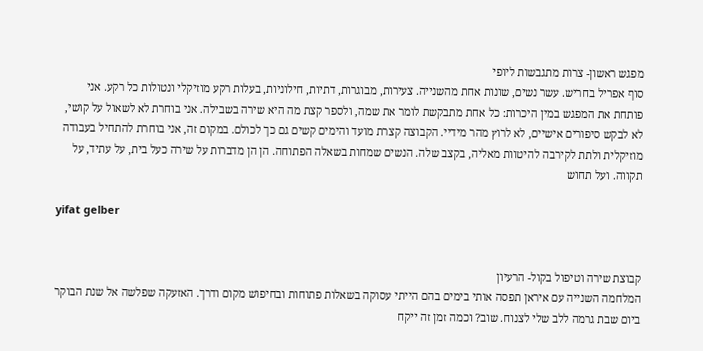מפגש ראשון- צרות מתגבשות ליופי
סוף אפריל בחריש. עשר נשים, שונות אחת מהשנייה. צעירות, מבוגרות, דתיות, חילוניות, בעלות רקע מוזיקלי ונטולות כל רקע. אני פותחת את המפגש במין היכרות: כל אחת מתבקשת לומר את שמה, ולספר קצת מה היא שירה בשבילה. אני בוחרת לא לשאול על קושי, לא לבקש סיפורים אישיים, לא לרוץ מהר מידיי. הקבוצה קצרת מועד והימים קשים גם כך לכולם. במקום זה, אני בוחרת להתחיל בעבודה מוזיקלית ולתת לקירבה להיטוות מאליה, בקצב שלה. הנשים שמחות בשאלה הפתוחה. הן הן מדברות על שירה כעל בית, על עתיד, על תקווה. ועל תחוש

yifat gelber


קבוצת שירה וטיפול בקול- הרעיון
המלחמה השנייה עם איראן תפסה אותי בימים בהם הייתי עסוקה בשאלות פתוחות ובחיפוש מקום ודרך. האזעקה שפלשה אל שנת הבוקר ביום שבת גרמה ללב שלי לצנוח. שוב? וכמה זמן זה ייקח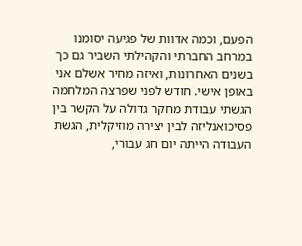הפעם, וכמה אדוות של פגיעה יסומנו במרחב החברתי והקהילתי השביר גם כך בשנים האחרונות, ואיזה מחיר אשלם אני באופן אישי. חודש לפני שפרצה המלחמה הגשתי עבודת מחקר גדולה על הקשר בין פסיכואנליזה לבין יצירה מוזיקלית, הגשת העבודה הייתה יום חג עבורי,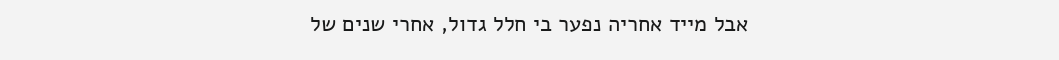אבל מייד אחריה נפער בי חלל גדול, אחרי שנים של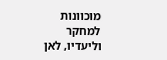מוכוונות למחקר וליעדיו, לאן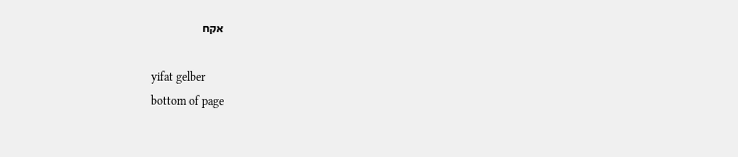אקח

yifat gelber
bottom of page